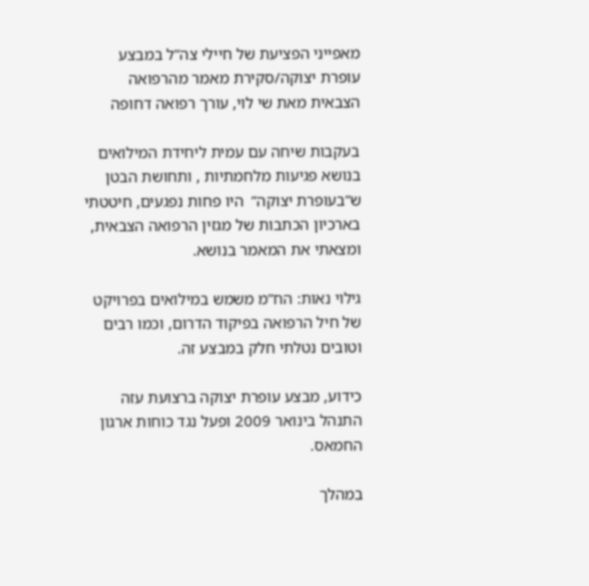מאפייני הפציעת של חיילי צה”ל במבצע עופרת יצוקה/סקירת מאמר מהרפואה הצבאית מאת שי לוי, עורך רפואה דחופה

בעקבות שיחה עם עמית ליחידת המילואים בנושא פגיעות מלחמתיות , ותחושת הבטן ש”בעופרת יצוקה”  היו פחות נפגעים, חיטטתי בארכיון הכתבות של מגזין הרפואה הצבאית, ומצאתי את המאמר בנושא.

גילוי נאות: הח”מ משמש במילואים בפרויקט של חיל הרפואה בפיקוד הדרום, וכמו רבים וטובים נטלתי חלק במבצע זה.

כידוע, מבצע עופרת יצוקה ברצועת עזה התנהל בינואר 2009 ופעל נגד כוחות ארגון החמאס.

במהלך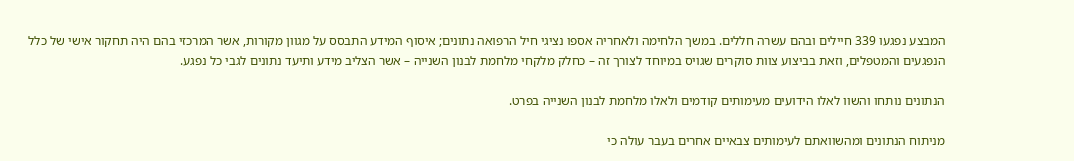המבצע נפגעו 339 חיילים ובהם עשרה חללים. במשך הלחימה ולאחריה אספו נציגי חיל הרפואה נתונים; איסוף המידע התבסס על מגוון מקורות, אשר המרכזי בהם היה תחקור אישי של כלל הנפגעים והמטפלים, וזאת בביצוע צוות סוקרים שגויס במיוחד לצורך זה – כחלק מלקחי מלחמת לבנון השנייה – אשר הצליב מידע ותיעד נתונים לגבי כל נפגע.

הנתונים נותחו והשוו לאלו הידועים מעימותים קודמים ולאלו מלחמת לבנון השנייה בפרט.

מניתוח הנתונים ומהשוואתם לעימותים צבאיים אחרים בעבר עולה כי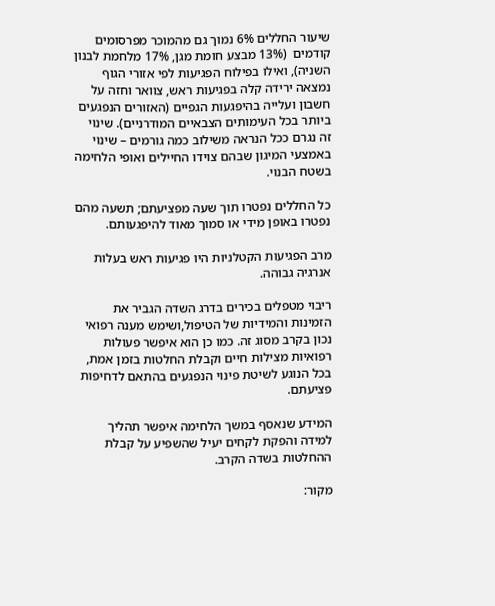שיעור החללים 6% נמוך גם מהמוכר מפרסומים קודמים  (13% מבצע חומת מגן, 17% מלחמת לבנון השניה), ואילו בפילוח הפגיעות לפי אזורי הגוף נמצאה ירידה קלה בפגיעות ראש, צוואר וחזה על חשבון ועלייה בהיפגעות הגפיים (האזורים הנפגעים ביותר בכל העימותים הצבאיים המודרניים). שינוי זה נגרם ככל הנראה משילוב כמה גורמים – שינוי באמצעי המיגון שבהם צוידו החיילים ואופי הלחימה בשטח הבנוי.

כל החללים נפטרו תוך שעה מפציעתם; תשעה מהם נפטרו באופן מידי או סמוך מאוד להיפגעותם.

מרב הפגיעות הקטלניות היו פגיעות ראש בעלות אנרגיה גבוהה.

ריבוי מטפלים בכירים בדרג השדה הגביר את הזמינות והמידיות של הטיפול,ושימש מענה רפואי נכון בקרב מסוג זה. כמו כן הוא איפשר פעולות רפואיות מצילות חיים וקבלת החלטות בזמן אמת, בכל הנוגע לשיטת פינוי הנפגעים בהתאם לדחיפות פציעתם.

המידע שנאסף במשך הלחימה איפשר תהליך למידה והפקת לקחים יעיל שהשפיע על קבלת ההחלטות בשדה הקרב.

מקור: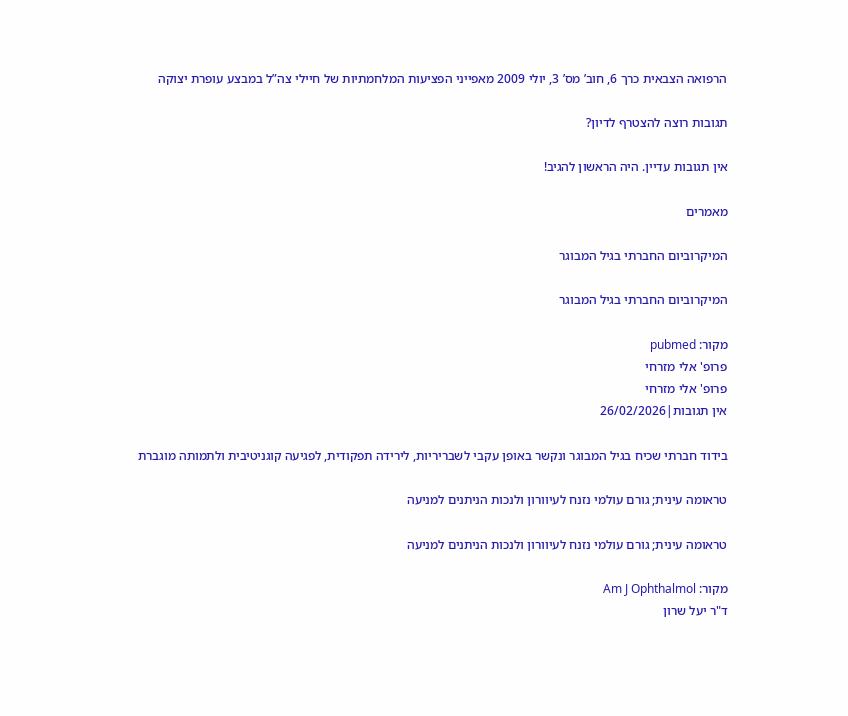הרפואה הצבאית כרך 6, חוב’ מס’ 3, יולי 2009 מאפייני הפציעות המלחמתיות של חיילי צה”ל במבצע עופרת יצוקה

תגובות רוצה להצטרף לדיון?

אין תגובות עדיין. היה הראשון להגיב!

מאמרים

המיקרוביום החברתי בגיל המבוגר

המיקרוביום החברתי בגיל המבוגר

מקור: pubmed
פרופ' אלי מזרחי
פרופ' אלי מזרחי
אין תגובות|26/02/2026

בידוד חברתי שכיח בגיל המבוגר ונקשר באופן עקבי לשבריריות, לירידה תפקודית, לפגיעה קוגניטיבית ולתמותה מוגברת

טראומה עינית; גורם עולמי נזנח לעיוורון ולנכות הניתנים למניעה

טראומה עינית; גורם עולמי נזנח לעיוורון ולנכות הניתנים למניעה

מקור: Am J Ophthalmol
ד"ר יעל שרון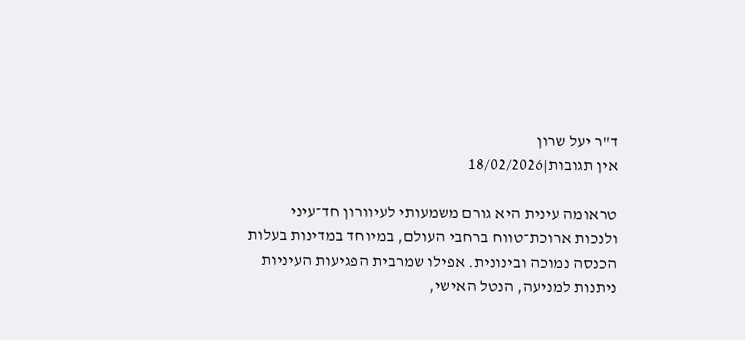ד"ר יעל שרון
אין תגובות|18/02/2026

טראומה עינית היא גורם משמעותי לעיוורון חד־עיני ולנכות ארוכת־טווח ברחבי העולם, במיוחד במדינות בעלות הכנסה נמוכה ובינונית. אפילו שמרבית הפגיעות העיניות ניתנות למניעה, הנטל האישי,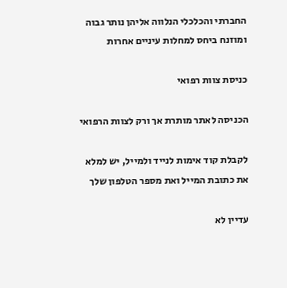החברתי והכלכלי הנלווה אליהן נותר גבוה ומוזנח ביחס למחלות עיניים אחרות

כניסת צוות רפואי

הכניסה לאתר מותרת אך ורק לצוות הרפואי

לקבלת קוד אימות לנייד ולמייל, יש למלא את כתובת המייל ואת מספר הטלפון שלך

עדיין לא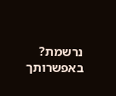נרשמת? באפשרותך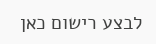לבצע רישום כאן